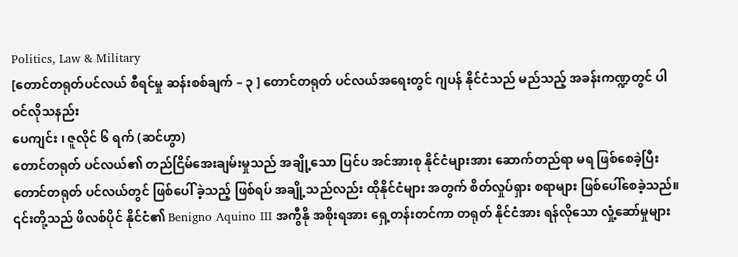Politics, Law & Military
[တောင်တရုတ်ပင်လယ် စီရင်မှု ဆန်းစစ်ချက် – ၃ ] တောင်တရုတ် ပင်လယ်အရေးတွင် ဂျပန် နိုင်ငံသည် မည်သည့် အခန်းကဏ္ဍတွင် ပါဝင်လိုသနည်း
ပေကျင်း ၊ ဇူလိုင် ၆ ရက် (ဆင်ဟွာ)
တောင်တရုတ် ပင်လယ်၏ တည်ငြိမ်အေးချမ်းမှုသည် အချို့သော ပြင်ပ အင်အားစု နိုင်ငံများအား ဆောက်တည်ရာ မရ ဖြစ်စေခဲ့ပြီး တောင်တရုတ် ပင်လယ်တွင် ဖြစ်ပေါ် ခဲ့သည့် ဖြစ်ရပ် အချို့သည်လည်း ထိုနိုင်ငံများ အတွက် စိတ်လှုပ်ရှား စရာများ ဖြစ်ပေါ်စေခဲ့သည်။
၎င်းတို့သည် ဖိလစ်ပိုင် နိုင်ငံ၏ Benigno Aquino III အကွီနို အစိုးရအား ရှေ့တန်းတင်ကာ တရုတ် နိုင်ငံအား ရန်လိုသော လှုံ့ဆော်မှုများ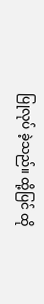ပြုလုပ် ခဲ့သည်။ ထို့ပြင် ထို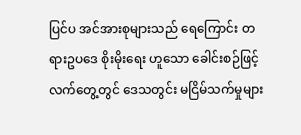ပြင်ပ အင်အားစုများသည် ရေကြောင်း တရားဥပဒေ စိုးမိုးရေး ဟူသော ခေါင်းစဉ်ဖြင့် လက်တွေ့တွင် ဒေသတွင်း မငြိမ်သက်မှုများ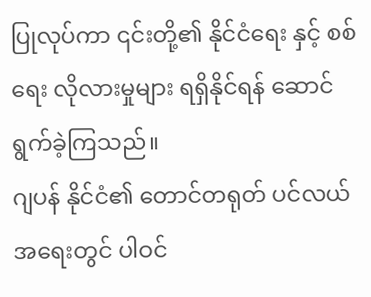ပြုလုပ်ကာ ၎င်းတို့၏ နိုင်ငံရေး နှင့် စစ်ရေး လိုလားမှုများ ရရှိနိုင်ရန် ဆောင်ရွက်ခဲ့ကြသည်။
ဂျပန် နိုင်ငံ၏ တောင်တရုတ် ပင်လယ်အရေးတွင် ပါဝင်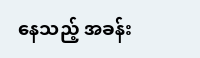နေသည့် အခန်း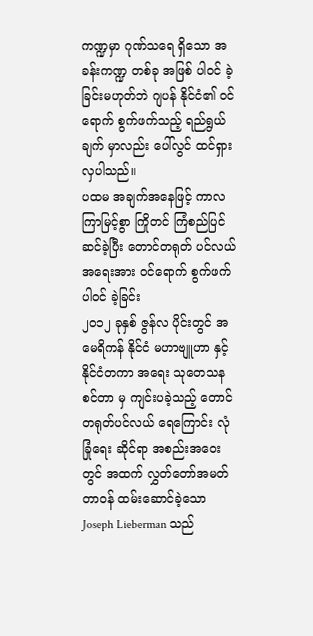ကဏ္ဍမှာ ဂုဏ်သရေ ရှိသော အခန်းကဏ္ဍ တစ်ခု အဖြစ် ပါဝင် ခဲ့ခြင်းမဟုတ်ဘဲ ဂျပန် နိုင်ငံ၏ ဝင်ရောက် စွက်ဖက်သည့် ရည်ရွယ်ချက် မှာလည်း ပေါ်လွင် ထင်ရှား လှပါသည်။
ပထမ အချက်အနေဖြင့် ကာလကြာမြင့်စွာ ကြိုတင် ကြံစည်ပြင်ဆင်ခဲ့ပြီး တောင်တရုတ် ပင်လယ်အရေးအား ဝင်ရောက် စွက်ဖက်ပါဝင် ခဲ့ခြင်း
၂၀၁၂ ခုနှစ် ဇွန်လ ပိုင်းတွင် အမေရိကန် နိုင်ငံ မဟာဗျူဟာ နှင့် နိုင်ငံတကာ အရေး သုတေသန စင်တာ မှ ကျင်းပခဲ့သည့် တောင်တရုတ်ပင်လယ် ရေကြောင်း လုံခြုံရေး ဆိုင်ရာ အစည်းအဝေးတွင် အထက် လွှတ်တော်အမတ် တာဝန် ထမ်းဆောင်ခဲ့သော Joseph Lieberman သည်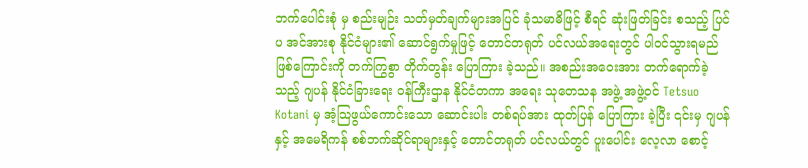ဘက်ပေါင်းစုံ မှ စည်းမျဉ်း သတ်မှတ်ချက်များအပြင် ခုံသမာဓိဖြင့် စီရင် ဆုံးဖြတ်ခြင်း စသည့် ပြင်ပ အင်အားစု နိုင်ငံများ၏ ဆောင်ရွက်မှုဖြင့် တောင်တရုတ် ပင်လယ်အရေးတွင် ပါဝင်သွားရမည် ဖြစ်ကြောင်းကို တက်ကြွစွာ တိုက်တွန်း ပြောကြား ခဲ့သည်။ အစည်းအဝေးအား တက်ရောက်ခဲ့သည့် ဂျပန် နိုင်ငံခြားရေး ဝန်ကြီးဌာန နိုင်ငံတကာ အရေး သုတေသန အဖွဲ့ အဖွဲ့ဝင် Tetsuo Kotani မှ အံ့သြဖွယ်ကောင်းသော ဆောင်းပါး တစ်ရပ်အား ထုတ်ပြန် ပြောကြား ခဲ့ပြီး ၎င်းမှ ဂျပန်နှင့် အမေရိကန် စစ်ဘက်ဆိုင်ရာများနှင့် တောင်တရုတ် ပင်လယ်တွင် ပူးပေါင်း လေ့လာ စောင့်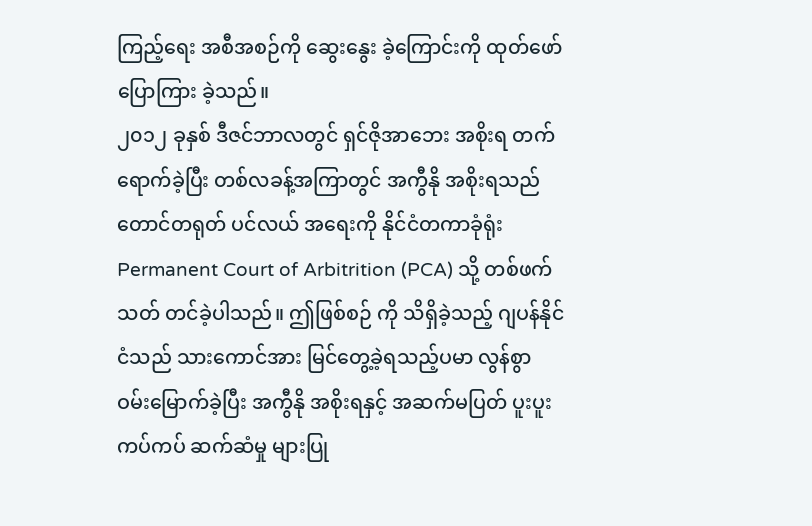ကြည့်ရေး အစီအစဉ်ကို ဆွေးနွေး ခဲ့ကြောင်းကို ထုတ်ဖော်ပြောကြား ခဲ့သည်။
၂၀၁၂ ခုနှစ် ဒီဇင်ဘာလတွင် ရှင်ဇိုအာဘေး အစိုးရ တက်ရောက်ခဲ့ပြီး တစ်လခန့်အကြာတွင် အကွီနို အစိုးရသည် တောင်တရုတ် ပင်လယ် အရေးကို နိုင်ငံတကာခုံရုံး Permanent Court of Arbitrition (PCA) သို့ တစ်ဖက်သတ် တင်ခဲ့ပါသည်။ ဤဖြစ်စဉ် ကို သိရှိခဲ့သည့် ဂျပန်နိုင်ငံသည် သားကောင်အား မြင်တွေ့ခဲ့ရသည့်ပမာ လွန်စွာ ဝမ်းမြောက်ခဲ့ပြီး အကွီနို အစိုးရနှင့် အဆက်မပြတ် ပူးပူးကပ်ကပ် ဆက်ဆံမှု များပြု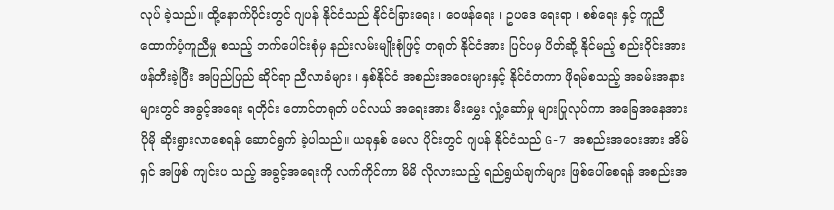လုပ် ခဲ့သည်။ ထို့နောက်ပိုင်းတွင် ဂျပန် နိုင်ငံသည် နိုင်ငံခြားရေး ၊ ဝေဖန်ရေး ၊ ဥပဒေ ရေးရာ ၊ စစ်ရေး နှင့် ကူညီ ထောက်ပံ့ကူညီမှု စသည့် ဘက်ပေါင်းစုံမှ နည်းလမ်းမျိုးစုံဖြင့် တရုတ် နိုင်ငံအား ပြင်ပမှ ပိတ်ဆို့ နိုင်မည့် စည်းဝိုင်းအား ဖန်တီးခဲ့ပြီး အပြည်ပြည် ဆိုင်ရာ ညီလာခံများ ၊ နှစ်နိုင်ငံ အစည်းအဝေးများနှင့် နိုင်ငံတကာ ဖိုရမ်စသည့် အခမ်းအနားများတွင် အခွင့်အရေး ရတိုင်း တောင်တရုတ် ပင်လယ် အရေးအား မီးမွှေး လှုံ့ဆော်မှု များပြုလုပ်ကာ အခြေအနေအား ပိုမို ဆိုးရွားလာစေရန် ဆောင်ရွက် ခဲ့ပါသည်။ ယခုနှစ် မေလ ပိုင်းတွင် ဂျပန် နိုင်ငံသည် G-7 အစည်းအဝေးအား အိမ်ရှင် အဖြစ် ကျင်းပ သည့် အခွင့်အရေးကို လက်ကိုင်ကာ မိမိ လိုလားသည့် ရည်ရွယ်ချက်များ ဖြစ်ပေါ်စေရန် အစည်းအ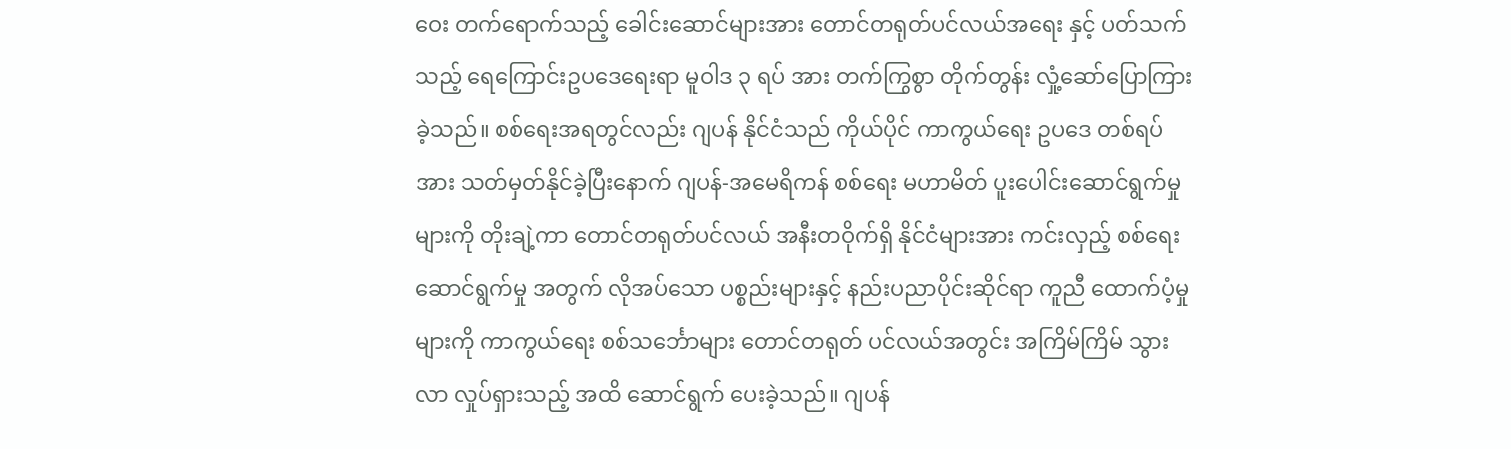ဝေး တက်ရောက်သည့် ခေါင်းဆောင်များအား တောင်တရုတ်ပင်လယ်အရေး နှင့် ပတ်သက်သည့် ရေကြောင်းဥပဒေရေးရာ မူဝါဒ ၃ ရပ် အား တက်ကြွစွာ တိုက်တွန်း လှုံ့ဆော်ပြောကြား ခဲ့သည်။ စစ်ရေးအရတွင်လည်း ဂျပန် နိုင်ငံသည် ကိုယ်ပိုင် ကာကွယ်ရေး ဥပဒေ တစ်ရပ်အား သတ်မှတ်နိုင်ခဲ့ပြီးနောက် ဂျပန်-အမေရိကန် စစ်ရေး မဟာမိတ် ပူးပေါင်းဆောင်ရွက်မှု များကို တိုးချဲ့ကာ တောင်တရုတ်ပင်လယ် အနီးတဝိုက်ရှိ နိုင်ငံများအား ကင်းလှည့် စစ်ရေး ဆောင်ရွက်မှု အတွက် လိုအပ်သော ပစ္စည်းများနှင့် နည်းပညာပိုင်းဆိုင်ရာ ကူညီ ထောက်ပံ့မှု များကို ကာကွယ်ရေး စစ်သင်္ဘောများ တောင်တရုတ် ပင်လယ်အတွင်း အကြိမ်ကြိမ် သွားလာ လှုပ်ရှားသည့် အထိ ဆောင်ရွက် ပေးခဲ့သည်။ ဂျပန်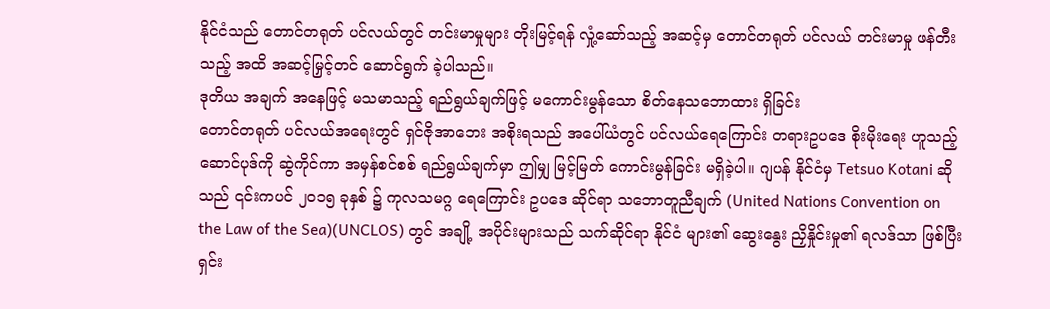နိုင်ငံသည် တောင်တရုတ် ပင်လယ်တွင် တင်းမာမှုများ တိုးမြင့်ရန် လှုံ့ဆော်သည့် အဆင့်မှ တောင်တရုတ် ပင်လယ် တင်းမာမှု ဖန်တီးသည့် အထိ အဆင့်မြှင့်တင် ဆောင်ရွက် ခဲ့ပါသည်။
ဒုတိယ အချက် အနေဖြင့် မသမာသည့် ရည်ရွယ်ချက်ဖြင့် မကောင်းမွန်သော စိတ်နေသဘောထား ရှိခြင်း
တောင်တရုတ် ပင်လယ်အရေးတွင် ရှင်ဇိုအာဘေး အစိုးရသည် အပေါ်ယံတွင် ပင်လယ်ရေကြောင်း တရားဥပဒေ စိုးမိုးရေး ဟူသည့် ဆောင်ပုဒ်ကို ဆွဲကိုင်ကာ အမှန်စင်စစ် ရည်ရွယ်ချက်မှာ ဤမျှ မြင့်မြတ် ကောင်းမွန်ခြင်း မရှိခဲ့ပါ။ ဂျပန် နိုင်ငံမှ Tetsuo Kotani ဆိုသည် ၎င်းကပင် ၂၀၁၅ ခုနှစ် ၌ ကုလသမဂ္ဂ ရေကြောင်း ဥပဒေ ဆိုင်ရာ သဘောတူညီချက် (United Nations Convention on the Law of the Sea)(UNCLOS) တွင် အချို့ အပိုင်းများသည် သက်ဆိုင်ရာ နိုင်ငံ များ၏ ဆွေးနွေး ညှိနှိုင်းမှု၏ ရလဒ်သာ ဖြစ်ပြီး ရှင်း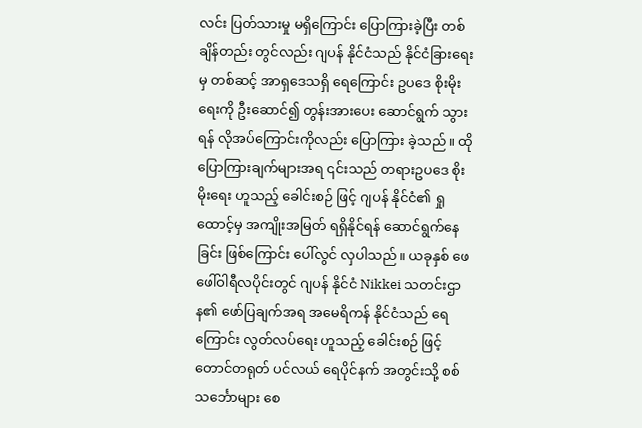လင်း ပြတ်သားမှု မရှိကြောင်း ပြောကြားခဲ့ပြီး တစ်ချိန်တည်း တွင်လည်း ဂျပန် နိုင်ငံသည် နိုင်ငံခြားရေးမှ တစ်ဆင့် အာရှဒေသရှိ ရေကြောင်း ဥပဒေ စိုးမိုးရေးကို ဦးဆောင်၍ တွန်းအားပေး ဆောင်ရွက် သွားရန် လိုအပ်ကြောင်းကိုလည်း ပြောကြား ခဲ့သည်။ ထိုပြောကြားချက်များအရ ၎င်းသည် တရားဥပဒေ စိုးမိုးရေး ဟူသည့် ခေါင်းစဉ် ဖြင့် ဂျပန် နိုင်ငံ၏ ရှုထောင့်မှ အကျိုးအမြတ် ရရှိနိုင်ရန် ဆောင်ရွက်နေခြင်း ဖြစ်ကြောင်း ပေါ်လွင် လှပါသည်။ ယခုနှစ် ဖေဖေါ်ဝါရီလပိုင်းတွင် ဂျပန် နိုင်ငံ Nikkei သတင်းဌာန၏ ဖော်ပြချက်အရ အမေရိကန် နိုင်ငံသည် ရေကြောင်း လွတ်လပ်ရေး ဟူသည့် ခေါင်းစဉ် ဖြင့် တောင်တရုတ် ပင်လယ် ရေပိုင်နက် အတွင်းသို့ စစ်သင်္ဘောများ စေ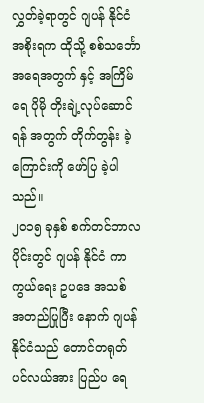လွှတ်ခဲ့ရာတွင် ဂျပန် နိုင်ငံ အစိုးရက ထိုသို့ စစ်သင်္ဘော အရေအတွက် နှင့် အကြိမ်ရေ ပိုမို တိုးချဲ့လုပ်ဆောင်ရန် အတွက် တိုက်တွန်း ခဲ့ကြောင်းကို ဖော်ပြ ခဲ့ပါသည်။
၂၀၁၅ ခုနှစ် စက်တင်ဘာလပိုင်းတွင် ဂျပန် နိုင်ငံ ကာကွယ်ရေး ဥပဒေ အသစ် အတည်ပြုပြီး နောက် ဂျပန် နိုင်ငံသည် တောင်တရုတ် ပင်လယ်အား ပြည်ပ ရေ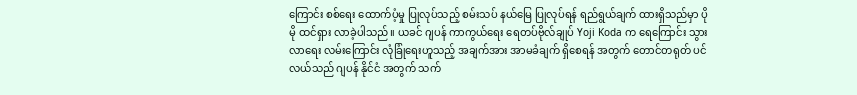ကြောင်း စစ်ရေး ထောက်ပံ့မှု ပြုလုပ်သည့် စမ်းသပ် နယ်မြေ ပြုလုပ်ရန် ရည်ရွယ်ချက် ထားရှိသည်မှာ ပိုမို ထင်ရှား လာခဲ့ပါသည်။ ယခင် ဂျပန် ကာကွယ်ရေး ရေတပ်ဗိုလ်ချုပ် Yoji Koda က ရေကြောင်း သွားလာရေး လမ်းကြောင်း လုံခြုံရေးဟူသည့် အချက်အား အာမခံချက် ရှိစေရန် အတွက် တောင်တရုတ် ပင်လယ်သည် ဂျပန် နိုင်ငံ အတွက် သက်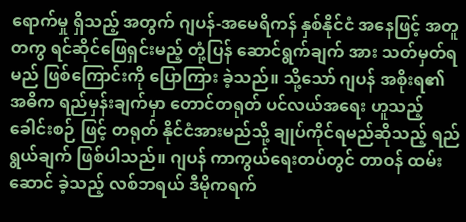ရောက်မှု ရှိသည့် အတွက် ဂျပန်-အမေရိကန် နှစ်နိုင်ငံ အနေဖြင့် အတူတကွ ရင်ဆိုင်ဖြေရှင်းမည့် တုံ့ပြန် ဆောင်ရွက်ချက် အား သတ်မှတ်ရမည် ဖြစ်ကြောင်းကို ပြောကြား ခဲ့သည်။ သို့သော် ဂျပန် အစိုးရ၏ အဓိက ရည်မှန်းချက်မှာ တောင်တရုတ် ပင်လယ်အရေး ဟူသည့် ခေါင်းစဉ် ဖြင့် တရုတ် နိုင်ငံအားမည်သို့ ချုပ်ကိုင်ရမည်ဆိုသည့် ရည်ရွယ်ချက် ဖြစ်ပါသည်။ ဂျပန် ကာကွယ်ရေးတပ်တွင် တာဝန် ထမ်းဆောင် ခဲ့သည့် လစ်ဘရယ် ဒီမိုကရက်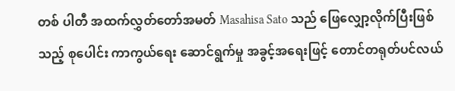တစ် ပါတီ အထက်လွှတ်တော်အမတ် Masahisa Sato သည် ဖြေလျှော့လိုက်ပြီးဖြစ်သည့် စုပေါင်း ကာကွယ်ရေး ဆောင်ရွက်မှု အခွင့်အရေးဖြင့် တောင်တရုတ်ပင်လယ်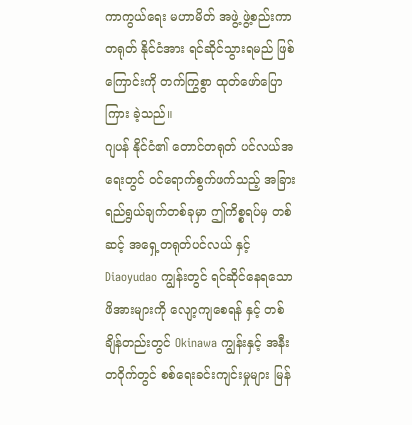ကာကွယ်ရေး မဟာမိတ် အဖွဲ့ ဖွဲ့စည်းကာ တရုတ် နိုင်ငံအား ရင်ဆိုင်သွားရမည် ဖြစ်ကြောင်းကို တက်ကြွစွာ ထုတ်ဖော်ပြောကြား ခဲ့သည်။
ဂျပန် နိုင်ငံ၏ တောင်တရုတ် ပင်လယ်အရေးတွင် ဝင်ရောက်စွက်ဖက်သည့် အခြား ရည်ရွယ်ချက်တစ်ခုမှာ ဤကိစ္စရပ်မှ တစ်ဆင့် အရှေ့တရုတ်ပင်လယ် နှင့် Diaoyudao ကျွန်းတွင် ရင်ဆိုင်နေရသော ဖိအားများကို လျော့ကျစေရန် နှင့် တစ်ချိန်တည်းတွင် Okinawa ကျွန်းနှင့် အနီးတဝိုက်တွင် စစ်ရေးခင်းကျင်းမှုများ မြန်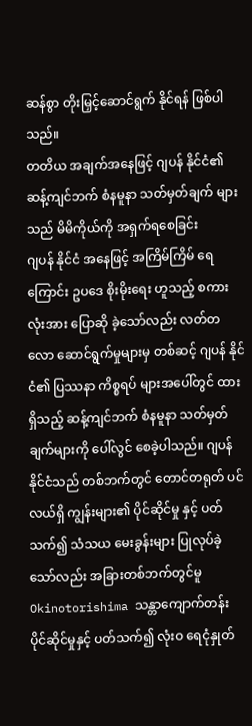ဆန်စွာ တိုးမြှင့်ဆောင်ရွက် နိုင်ရန် ဖြစ်ပါသည်။
တတိယ အချက်အနေဖြင့် ဂျပန် နိုင်ငံ၏ ဆန့်ကျင်ဘက် စံနမူနာ သတ်မှတ်ချက် များသည် မိမိကိုယ်ကို အရှက်ရစေခြင်း
ဂျပန် နိုင်ငံ အနေဖြင့် အကြိမ်ကြိမ် ရေကြောင်း ဥပဒေ စိုးမိုးရေး ဟူသည့် စကားလုံးအား ပြောဆို ခဲ့သော်လည်း လတ်တလော ဆောင်ရွက်မှုများမှ တစ်ဆင့် ဂျပန် နိုင်ငံ၏ ပြဿနာ ကိစ္စရပ် များအပေါ်တွင် ထားရှိသည့် ဆန့်ကျင်ဘက် စံနမူနာ သတ်မှတ်ချက်များကို ပေါ်လွင် စေခဲ့ပါသည်။ ဂျပန် နိုင်ငံသည် တစ်ဘက်တွင် တောင်တရုတ် ပင်လယ်ရှိ ကျွန်းများ၏ ပိုင်ဆိုင်မှု နှင့် ပတ်သက်၍ သံသယ မေးခွန်းများ ပြုလုပ်ခဲ့သော်လည်း အခြားတစ်ဘက်တွင်မူ Okinotorishima သန္တာကျောက်တန်း ပိုင်ဆိုင်မှုနှင့် ပတ်သက်၍ လုံးဝ ရေငုံနှုတ်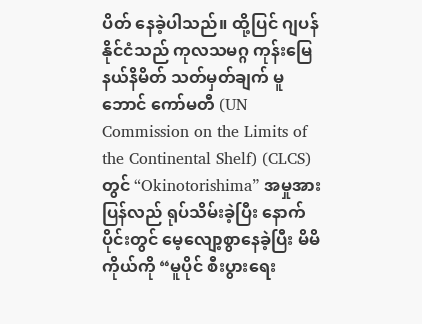ပိတ် နေခဲ့ပါသည်။ ထို့ပြင် ဂျပန် နိုင်ငံသည် ကုလသမဂ္ဂ ကုန်းမြေနယ်နိမိတ် သတ်မှတ်ချက် မူဘောင် ကော်မတီ (UN Commission on the Limits of the Continental Shelf) (CLCS) တွင် “Okinotorishima” အမှုအား ပြန်လည် ရုပ်သိမ်းခဲ့ပြီး နောက်ပိုင်းတွင် မေ့လျော့စွာနေခဲ့ပြီး မိမိကိုယ်ကို “မူပိုင် စီးပွားရေး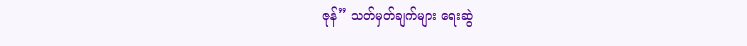ဇုန်” သတ်မှတ်ချက်များ ရေးဆွဲ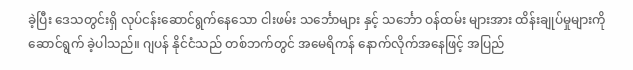ခဲ့ပြီး ဒေသတွင်းရှိ လုပ်ငန်းဆောင်ရွက်နေသော ငါးဖမ်း သင်္ဘောများ နှင့် သင်္ဘော ဝန်ထမ်း များအား ထိန်းချုပ်မှုများကို ဆောင်ရွက် ခဲ့ပါသည်။ ဂျပန် နိုင်ငံသည် တစ်ဘက်တွင် အမေရိကန် နောက်လိုက်အနေဖြင့် အပြည်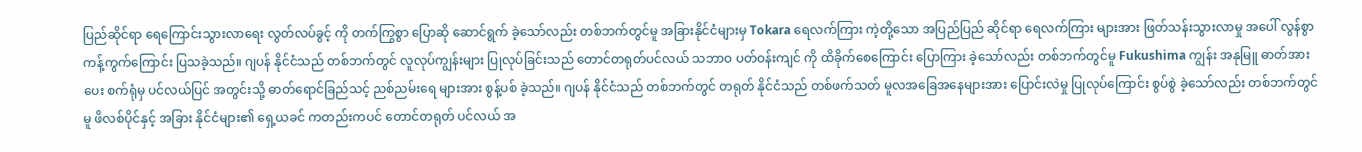ပြည်ဆိုင်ရာ ရေကြောင်းသွားလာရေး လွတ်လပ်ခွင့် ကို တက်ကြွစွာ ပြောဆို ဆောင်ရွက် ခဲ့သော်လည်း တစ်ဘက်တွင်မူ အခြားနိုင်ငံများမှ Tokara ရေလက်ကြား ကဲ့တို့သော အပြည်ပြည် ဆိုင်ရာ ရေလက်ကြား များအား ဖြတ်သန်းသွားလာမှု အပေါ် လွန်စွာ ကန့်ကွက်ကြောင်း ပြသခဲ့သည်။ ဂျပန် နိုင်ငံသည် တစ်ဘက်တွင် လူလုပ်ကျွန်းများ ပြုလုပ်ခြင်းသည် တောင်တရုတ်ပင်လယ် သဘာဝ ပတ်ဝန်းကျင် ကို ထိခိုက်စေကြောင်း ပြောကြား ခဲ့သော်လည်း တစ်ဘက်တွင်မူ Fukushima ကျွန်း အနုမြူ ဓာတ်အားပေး စက်ရုံမှ ပင်လယ်ပြင် အတွင်းသို့ ဓာတ်ရောင်ခြည်သင့် ညစ်ညမ်းရေ များအား စွန့်ပစ် ခဲ့သည်။ ဂျပန် နိုင်ငံသည် တစ်ဘက်တွင် တရုတ် နိုင်ငံသည် တစ်ဖက်သတ် မူလအခြေအနေများအား ပြောင်းလဲမှု ပြုလုပ်ကြောင်း စွပ်စွဲ ခဲ့သော်လည်း တစ်ဘက်တွင်မူ ဖိလစ်ပိုင်နှင့် အခြား နိုင်ငံများ၏ ရှေ့ယခင် ကတည်းကပင် တောင်တရုတ် ပင်လယ် အ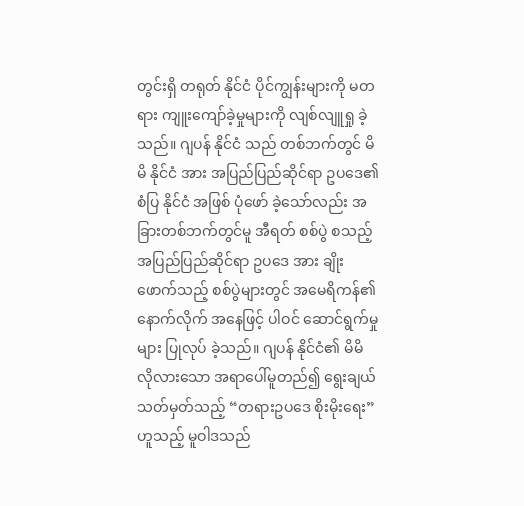တွင်းရှိ တရုတ် နိုင်ငံ ပိုင်ကျွန်းများကို မတရား ကျူးကျော်ခဲ့မှုများကို လျစ်လျူရှု ခဲ့သည်။ ဂျပန် နိုင်ငံ သည် တစ်ဘက်တွင် မိမိ နိုင်ငံ အား အပြည်ပြည်ဆိုင်ရာ ဥပဒေ၏ စံပြ နိုင်ငံ အဖြစ် ပုံဖော် ခဲ့သော်လည်း အခြားတစ်ဘက်တွင်မူ အီရတ် စစ်ပွဲ စသည့် အပြည်ပြည်ဆိုင်ရာ ဥပဒေ အား ချိုးဖောက်သည့် စစ်ပွဲများတွင် အမေရိကန်၏ နောက်လိုက် အနေဖြင့် ပါဝင် ဆောင်ရွက်မှုများ ပြုလုပ် ခဲ့သည်။ ဂျပန် နိုင်ငံ၏ မိမိ လိုလားသော အရာပေါ်မူတည်၍ ရွေးချယ် သတ်မှတ်သည့် “တရားဥပဒေ စိုးမိုးရေး” ဟူသည့် မူဝါဒသည်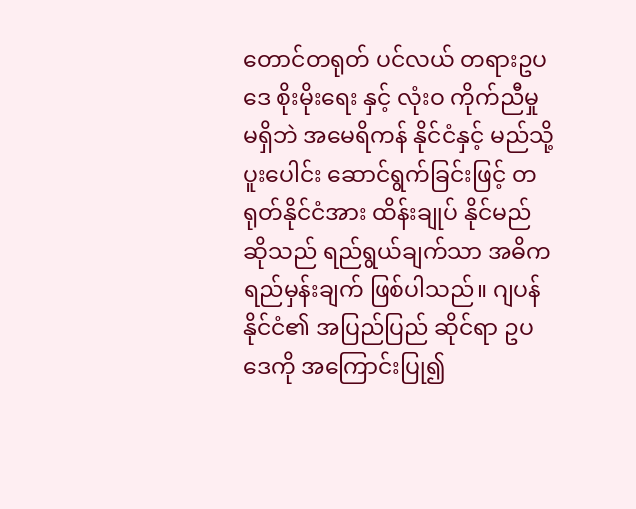တောင်တရုတ် ပင်လယ် တရားဥပဒေ စိုးမိုးရေး နှင့် လုံးဝ ကိုက်ညီမှု မရှိဘဲ အမေရိကန် နိုင်ငံနှင့် မည်သို့ ပူးပေါင်း ဆောင်ရွက်ခြင်းဖြင့် တရုတ်နိုင်ငံအား ထိန်းချုပ် နိုင်မည် ဆိုသည် ရည်ရွယ်ချက်သာ အဓိက ရည်မှန်းချက် ဖြစ်ပါသည်။ ဂျပန် နိုင်ငံ၏ အပြည်ပြည် ဆိုင်ရာ ဥပဒေကို အကြောင်းပြု၍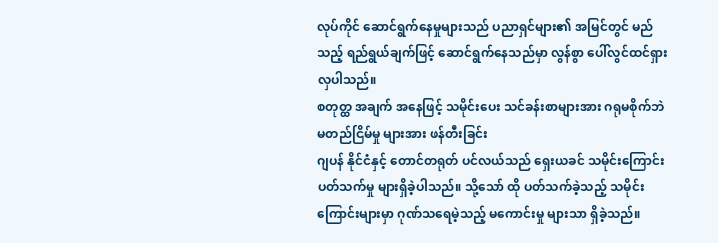လုပ်ကိုင် ဆောင်ရွက်နေမှုများသည် ပညာရှင်များ၏ အမြင်တွင် မည်သည့် ရည်ရွယ်ချက်ဖြင့် ဆောင်ရွက်နေသည်မှာ လွန်စွာ ပေါ်လွင်ထင်ရှား လှပါသည်။
စတုတ္ထ အချက် အနေဖြင့် သမိုင်းပေး သင်ခန်းစာများအား ဂရုမစိုက်ဘဲ မတည်ငြိမ်မှု များအား ဖန်တီးခြင်း
ဂျပန် နိုင်ငံနှင့် တောင်တရုတ် ပင်လယ်သည် ရှေးယခင် သမိုင်းကြောင်း ပတ်သက်မှု များရှိခဲ့ပါသည်။ သို့သော် ထို ပတ်သက်ခဲ့သည့် သမိုင်းကြောင်းများမှာ ဂုဏ်သရေမဲ့သည့် မကောင်းမှု များသာ ရှိခဲ့သည်။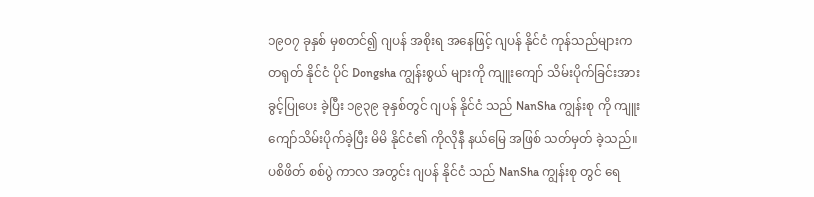၁၉၀၇ ခုနှစ် မှစတင်၍ ဂျပန် အစိုးရ အနေဖြင့် ဂျပန် နိုင်ငံ ကုန်သည်များက တရုတ် နိုင်ငံ ပိုင် Dongsha ကျွန်းစွယ် များကို ကျူးကျော် သိမ်းပိုက်ခြင်းအား ခွင့်ပြုပေး ခဲ့ပြီး ၁၉၃၉ ခုနှစ်တွင် ဂျပန် နိုင်ငံ သည် NanSha ကျွန်းစု ကို ကျူးကျော်သိမ်းပိုက်ခဲ့ပြီး မိမိ နိုင်ငံ၏ ကိုလိုနီ နယ်မြေ အဖြစ် သတ်မှတ် ခဲ့သည်။ ပစိဖိတ် စစ်ပွဲ ကာလ အတွင်း ဂျပန် နိုင်ငံ သည် NanSha ကျွန်းစု တွင် ရေ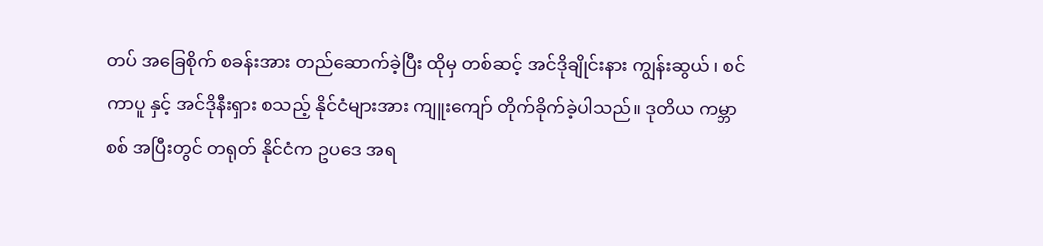တပ် အခြေစိုက် စခန်းအား တည်ဆောက်ခဲ့ပြီး ထိုမှ တစ်ဆင့် အင်ဒိုချိုင်းနား ကျွန်းဆွယ် ၊ စင်ကာပူ နှင့် အင်ဒိုနီးရှား စသည့် နိုင်ငံများအား ကျူးကျော် တိုက်ခိုက်ခဲ့ပါသည်။ ဒုတိယ ကမ္ဘာစစ် အပြီးတွင် တရုတ် နိုင်ငံက ဥပဒေ အရ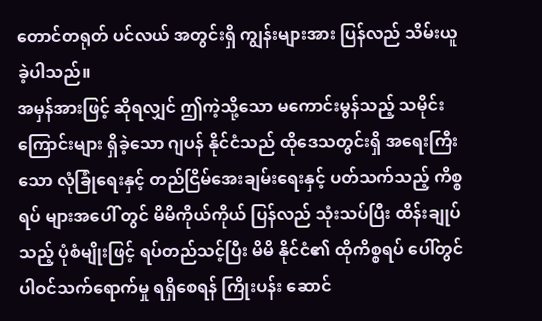တောင်တရုတ် ပင်လယ် အတွင်းရှိ ကျွန်းများအား ပြန်လည် သိမ်းယူ ခဲ့ပါသည်။
အမှန်အားဖြင့် ဆိုရလျှင် ဤကဲ့သို့သော မကောင်းမွန်သည့် သမိုင်းကြောင်းများ ရှိခဲ့သော ဂျပန် နိုင်ငံသည် ထိုဒေသတွင်းရှိ အရေးကြီးသော လုံခြုံရေးနှင့် တည်ငြိမ်အေးချမ်းရေးနှင့် ပတ်သက်သည့် ကိစ္စရပ် များအပေါ် တွင် မိမိကိုယ်ကိုယ် ပြန်လည် သုံးသပ်ပြီး ထိန်းချုပ်သည့် ပုံစံမျိုးဖြင့် ရပ်တည်သင့်ပြီး မိမိ နိုင်ငံ၏ ထိုကိစ္စရပ် ပေါ်တွင် ပါဝင်သက်ရောက်မှု ရရှိစေရန် ကြိုးပန်း ဆောင်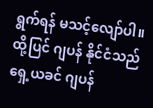ရွက်ရန် မသင့်လျော်ပါ။ ထို့ပြင် ဂျပန် နိုင်ငံသည် ရှေ့ယခင် ဂျပန်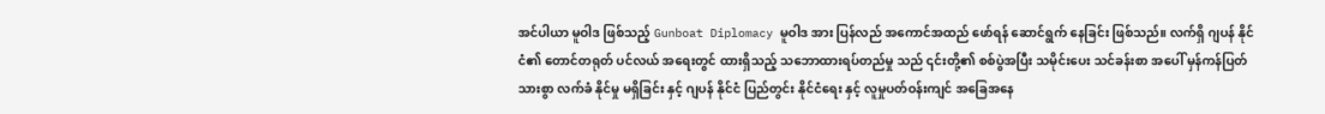အင်ပါယာ မူဝါဒ ဖြစ်သည့် Gunboat Diplomacy မူဝါဒ အား ပြန်လည် အကောင်အထည် ဖော်ရန် ဆောင်ရွက် နေခြင်း ဖြစ်သည်။ လက်ရှိ ဂျပန် နိုင်ငံ၏ တောင်တရုတ် ပင်လယ် အရေးတွင် ထားရှိသည့် သဘောထားရပ်တည်မှု သည် ၎င်းတို့၏ စစ်ပွဲအပြီး သမိုင်းပေး သင်ခန်းစာ အပေါ် မှန်ကန်ပြတ်သားစွာ လက်ခံ နိုင်မှု မရှိခြင်း နှင့် ဂျပန် နိုင်ငံ ပြည်တွင်း နိုင်ငံရေး နှင့် လူမှုပတ်ဝန်းကျင် အခြေအနေ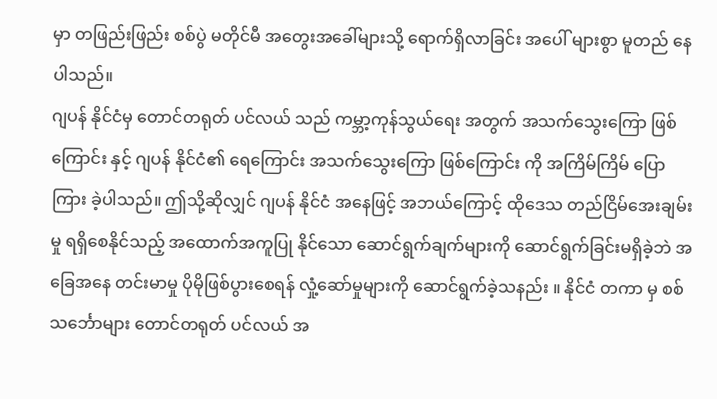မှာ တဖြည်းဖြည်း စစ်ပွဲ မတိုင်မီ အတွေးအခေါ်များသို့ ရောက်ရှိလာခြင်း အပေါ် များစွာ မူတည် နေပါသည်။
ဂျပန် နိုင်ငံမှ တောင်တရုတ် ပင်လယ် သည် ကမ္ဘာ့ကုန်သွယ်ရေး အတွက် အသက်သွေးကြော ဖြစ်ကြောင်း နှင့် ဂျပန် နိုင်ငံ၏ ရေကြောင်း အသက်သွေးကြော ဖြစ်ကြောင်း ကို အကြိမ်ကြိမ် ပြောကြား ခဲ့ပါသည်။ ဤသို့ဆိုလျှင် ဂျပန် နိုင်ငံ အနေဖြင့် အဘယ်ကြောင့် ထိုဒေသ တည်ငြိမ်အေးချမ်းမှု ရရှိစေနိုင်သည့် အထောက်အကူပြု နိုင်သော ဆောင်ရွက်ချက်များကို ဆောင်ရွက်ခြင်းမရှိခဲ့ဘဲ အခြေအနေ တင်းမာမှု ပိုမိုဖြစ်ပွားစေရန် လှုံ့ဆော်မှုများကို ဆောင်ရွက်ခဲ့သနည်း ။ နိုင်ငံ တကာ မှ စစ်သင်္ဘောများ တောင်တရုတ် ပင်လယ် အ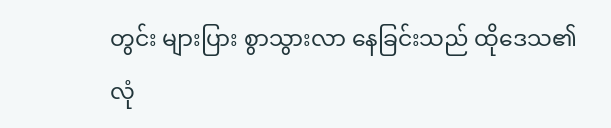တွင်း များပြား စွာသွားလာ နေခြင်းသည် ထိုဒေသ၏ လုံ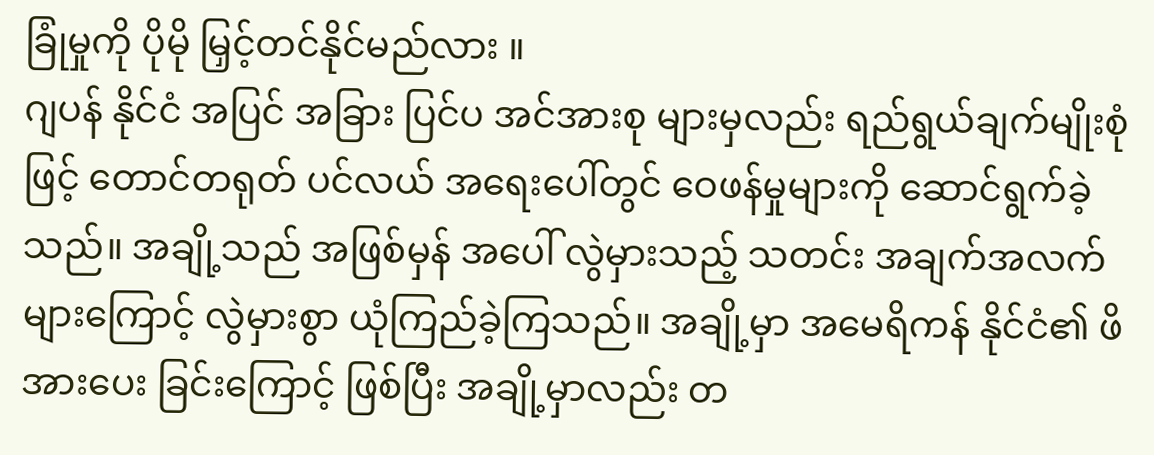ခြုံမှုကို ပိုမို မြှင့်တင်နိုင်မည်လား ။
ဂျပန် နိုင်ငံ အပြင် အခြား ပြင်ပ အင်အားစု များမှလည်း ရည်ရွယ်ချက်မျိုးစုံဖြင့် တောင်တရုတ် ပင်လယ် အရေးပေါ်တွင် ဝေဖန်မှုများကို ဆောင်ရွက်ခဲ့သည်။ အချို့သည် အဖြစ်မှန် အပေါ် လွဲမှားသည့် သတင်း အချက်အလက်များကြောင့် လွဲမှားစွာ ယုံကြည်ခဲ့ကြသည်။ အချို့မှာ အမေရိကန် နိုင်ငံ၏ ဖိအားပေး ခြင်းကြောင့် ဖြစ်ပြီး အချို့မှာလည်း တ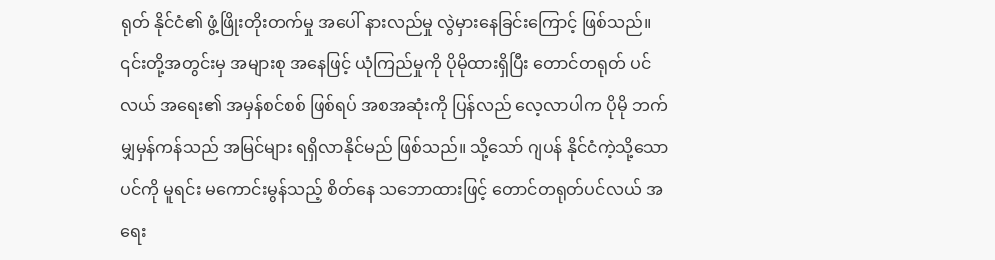ရုတ် နိုင်ငံ၏ ဖွံ့ဖြိုးတိုးတက်မှု အပေါ် နားလည်မှု လွဲမှားနေခြင်းကြောင့် ဖြစ်သည်။ ၎င်းတို့အတွင်းမှ အများစု အနေဖြင့် ယုံကြည်မှုကို ပိုမိုထားရှိပြီး တောင်တရုတ် ပင်လယ် အရေး၏ အမှန်စင်စစ် ဖြစ်ရပ် အစအဆုံးကို ပြန်လည် လေ့လာပါက ပိုမို ဘက်မျှမှန်ကန်သည် အမြင်များ ရရှိလာနိုင်မည် ဖြစ်သည်။ သို့သော် ဂျပန် နိုင်ငံကဲ့သို့သော ပင်ကို မူရင်း မကောင်းမွန်သည့် စိတ်နေ သဘောထားဖြင့် တောင်တရုတ်ပင်လယ် အရေး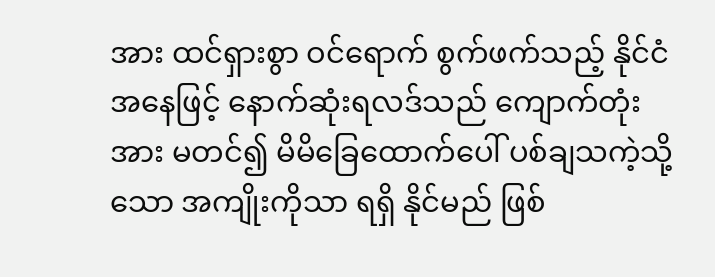အား ထင်ရှားစွာ ဝင်ရောက် စွက်ဖက်သည့် နိုင်ငံ အနေဖြင့် နောက်ဆုံးရလဒ်သည် ကျောက်တုံးအား မတင်၍ မိမိခြေထောက်ပေါ် ပစ်ချသကဲ့သို့သော အကျိုးကိုသာ ရရှိ နိုင်မည် ဖြစ်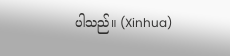ပါသည်။ (Xinhua)